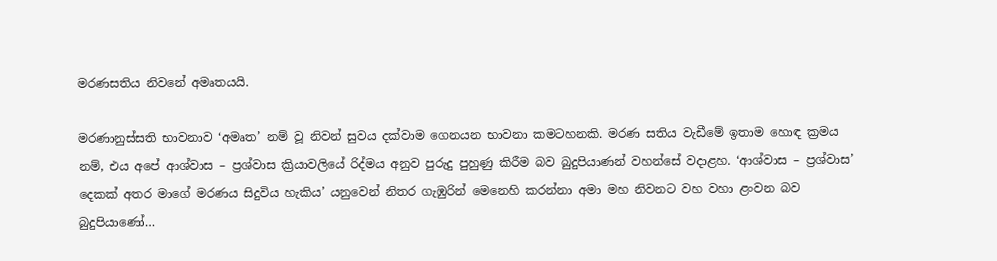මරණසතිය නිවනේ අමෘතයයි.

මරණානුස්සති භාවනාව ‘අමෘත’ නම් වූ නිවන් සුවය දක්වාම ගෙනයන භාවනා කමටහනකි. මරණ සතිය වැඩීමේ ඉතාම හොඳ ක්‍රමය නම්, එය අපේ ආශ්වාස – ප්‍රශ්වාස ක්‍රියාවලියේ රිද්මය අනුව පුරුදු පුහුණු කිරීම බව බුදුපියාණන් වහන්සේ වදාළහ. ‘ආශ්වාස – ප්‍රශ්වාස’ දෙකක් අතර මාගේ මරණය සිදුවිය හැකිය’ යනුවෙන් නිතර ගැඹුරින් මෙනෙහි කරන්නා අමා මහ නිවනට වහ වහා ළංවන බව බුදුපියාණෝ…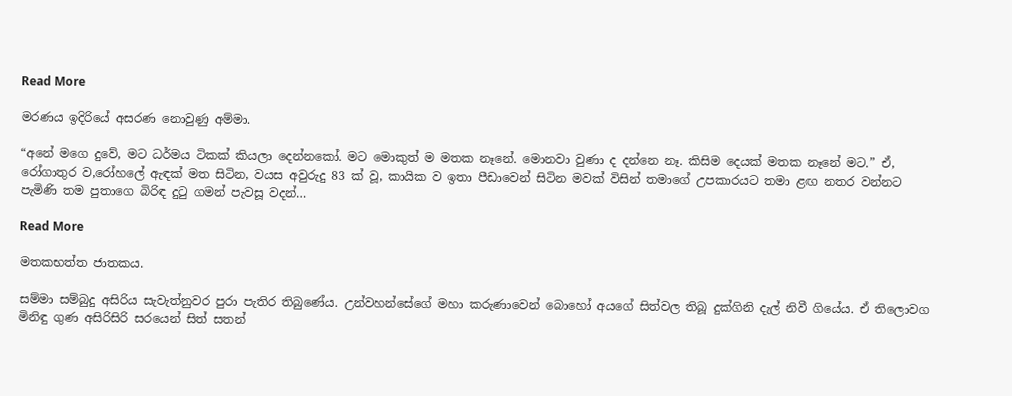Read More

මරණය ඉදිරියේ අසරණ නොවුණු අම්මා.

“අනේ මගෙ දුවේ, මට ධර්මය ටිකක් කියලා දෙන්නකෝ. මට මොකුත් ම මතක නෑනේ. මොනවා වුණා ද දන්නෙ නෑ. කිසිම දෙයක් මතක නෑනේ මට.” ඒ, රෝගාතුර ව,රෝහලේ ඇඳක් මත සිටින, වයස අවුරුදු 83 ක් වූ, කායික ව ඉතා පීඩාවෙන් සිටින මවක් විසින් තමාගේ උපකාරයට තමා ළඟ නතර වන්නට පැමිණි තම පුතාගෙ බිරිඳ දුටු ගමන් පැවසූ වදන්…

Read More

මතකභත්ත ජාතකය.

සම්මා සම්බුදු අසිරිය සැවැත්නුවර පුරා පැතිර තිබුණේය. උන්වහන්සේගේ මහා කරුණාවෙන් බොහෝ අයගේ සිත්වල තිබූ දුක්‌ගිනි දැල් නිවී ගියේය. ඒ තිලොවග මිනිඳු ගුණ අසිරිසිරි සරයෙන් සිත් සතන්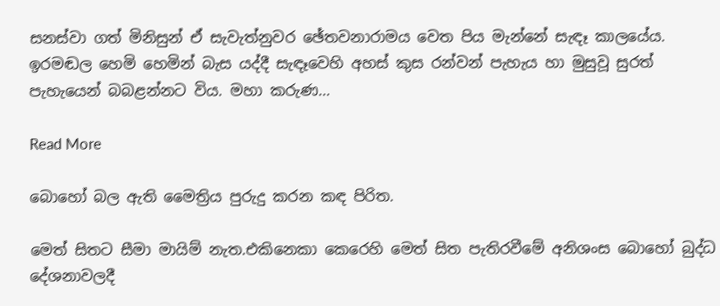සනස්‌වා ගත් මිනිසුන් ඒ සැවැත්නුවර ඡේතවනාරාමය වෙත පිය මැන්නේ සැඳෑ කාලයේය. ඉරමඬල හෙමි හෙමින් බැස යද්දී සැඳෑවෙහි අහස්‌ කුස රන්වන් පැහැය හා මුසුවූ සුරත් පැහැයෙන් බබළන්නට විය. මහා කරුණ…

Read More

බොහෝ බල ඇති මෛත්‍රිය පුරුදු කරන කඳ පිරිත.

මෙත් සිතට සීමා මායිම් නැත.එකිනෙකා කෙරෙහි මෙත් සිත පැතිරවීමේ අනිශංස බොහෝ බුද්ධ දේශනාවලදී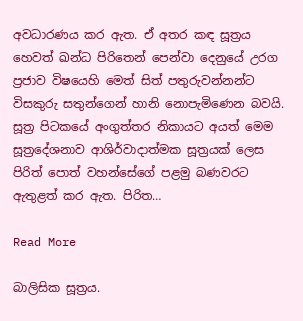අවධාරණය කර ඇත. ඒ අතර කඳ සූත්‍රය හෙවත් ඛන්ධ පිරිතෙන් පෙන්වා දෙනුයේ උරග ප්‍රජාව විෂයෙහි මෙත් සිත් පතුරුවන්නන්ට විසකුරු සතුන්ගෙන් හානි නොපැමිණෙන බවයි. සූත්‍ර පිටකයේ අංගුත්තර නිකායට අයත් මෙම සූත්‍රදේශනාව ආශිර්වාදාත්මක සූත්‍රයක් ලෙස පිරිත් පොත් වහන්සේගේ පළමු බණවරට ඇතුළත් කර ඇත. පිරිත…

Read More

බාලිසික සූත්‍රය.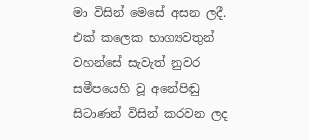මා විසින් මෙසේ අසන ලදී. එක් කලෙක භාග්‍යවතුන් වහන්සේ සැවැත් නුවර සමීපයෙහි වූ අනේපිඬු සිටාණන් විසින් කරවන ලද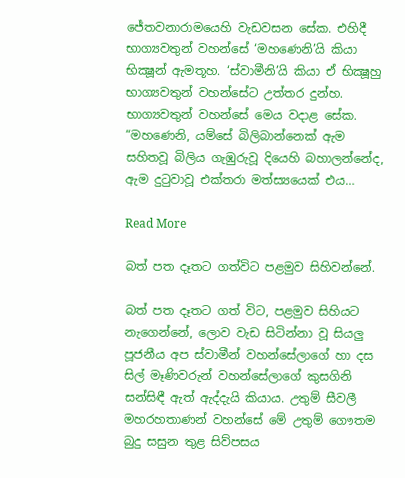ජේතවනාරාමයෙහි වැඩවසන සේක. එහිදී භාග්‍යවතුන් වහන්සේ ‘මහණෙනි’යි කියා භික්‍ෂූන් ඇමතූහ. ‘ස්වාමීනි’යි කියා ඒ භික්‍ෂූහු භාග්‍යවතුන් වහන්සේට උත්තර දුන්හ. භාග්‍යවතුන් වහන්සේ මෙය වදාළ සේක. “මහණෙනි, යම්සේ බිලිබාන්නෙක් ඇම සහිතවූ බිලිය ගැඹුරුවූ දියෙහි බහාලන්නේද, ඇම දුටුවාවූ එක්තරා මත්ස්‍යයෙක් එය…

Read More

බත් පත දෑතට ගත්විට පළමුව සිහිවන්නේ.

බත් පත දෑතට ගත් විට, පළමුව සිහියට නැගෙන්නේ, ලොව වැඩ සිටින්නා වූ සියලු පූජනීය අප ස්වාමීන් වහන්සේලාගේ හා දස සිල් මෑණිවරුන් වහන්සේලාගේ කුසගිනි සන්සිඳී ඇත් ඇද්දැයි කියාය. උතුම් සීවලී මහරහතාණන් වහන්සේ මේ උතුම් ගෞතම බුදු සසුන තුළ සිව්පසය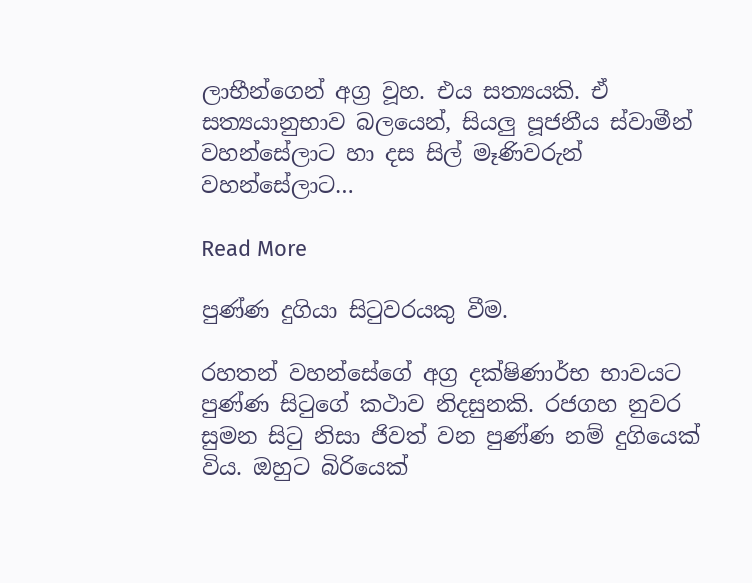ලාභීන්ගෙන් අග්‍ර වූහ. එය සත්‍යයකි. ඒ සත්‍යයානුභාව බලයෙන්, සියලු පූජනීය ස්වාමීන් වහන්සේලාට හා දස සිල් මෑණිවරුන් වහන්සේලාට…

Read More

පුණ්ණ දුගියා සිටුවරයකු වීම.

රහතන් වහන්සේගේ අග්‍ර දක්ෂිණාර්භ භාවයට පුණ්ණ සිටුගේ කථාව නිදසුනකි. රජගහ නුවර සුමන සිටු නිසා ජිවත් වන පුණ්ණ නම් දුගියෙක් විය. ඔහුට බිරියෙක්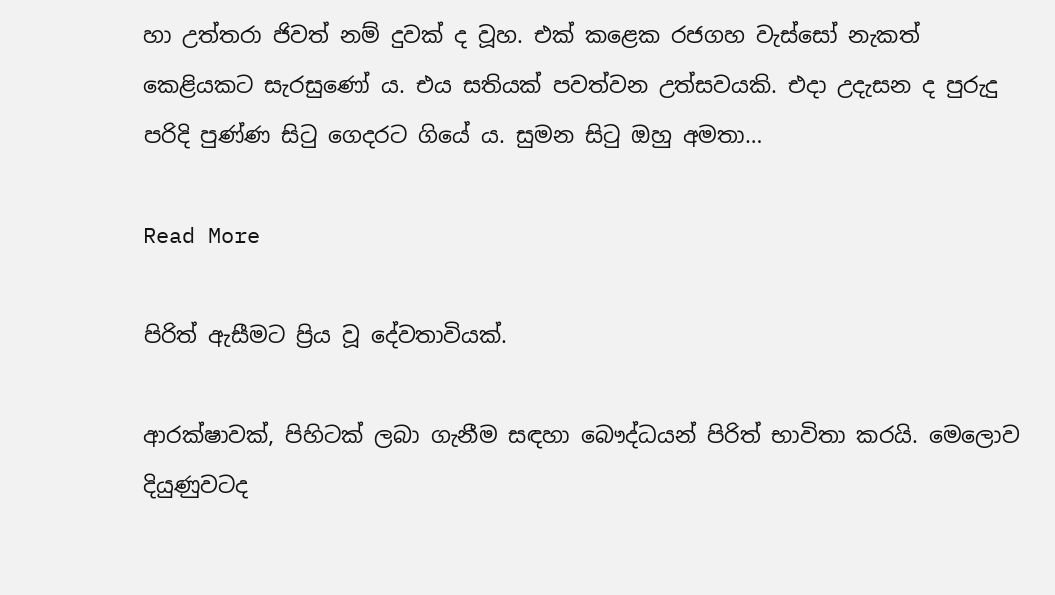හා උත්තරා ජිවත් නම් දුවක් ද වූහ. එක් කළෙක රජගහ වැස්සෝ නැකත් කෙළියකට සැරසුණෝ ය. එය සතියක් පවත්වන උත්සවයකි. එදා උදැසන ද පුරුදු පරිදි පුණ්ණ සිටු ගෙදරට ගියේ ය. සුමන සිටු ඔහු අමතා…

Read More

පිරිත් ඇසීමට ප්‍රිය වූ දේවතාවියක්.

ආරක්ෂාවක්, පිහිටක් ලබා ගැනීම සඳහා බෞද්ධයන් පිරිත් භාවිතා කරයි. මෙලොව දියුණුවටද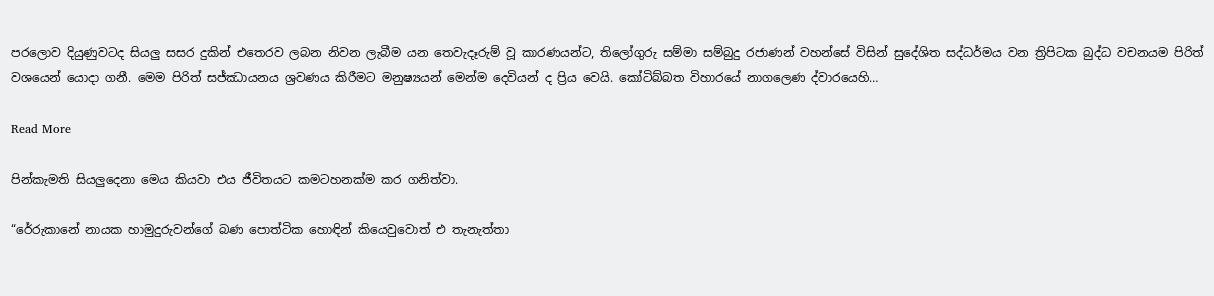පරලොව දියුණුවටද සියලු සසර දුකින් එතෙරව ලබන නිවන ලැබීම යන තෙවැදෑරුම් වූ කාරණයන්ට, තිලෝගුරු සම්මා සම්බුදු රජාණන් වහන්සේ විසින් සුදේශිත සද්ධර්මය වන ත්‍රිපිටක බුද්ධ වචනයම පිරිත් වශයෙන් යොදා ගනී. මෙම පිරිත් සජ්ඣායනය ශ්‍රවණය කිරීමට මනුෂ්‍යයන් මෙන්ම දෙවියන් ද ප්‍රිය වෙයි. කෝටිබ්බත විහාරයේ නාගලෙණ ද්වාරයෙහි…

Read More

පින්කැමති සියලුදෙනා මෙය කියවා එය ජීවිතයට කමටහනක්ම කර ගනිත්වා.

“රේරුකානේ නායක හාමුදුරුවන්ගේ බණ පොත්ටික හොඳින් කියෙවුවොත් එ තැනැත්තා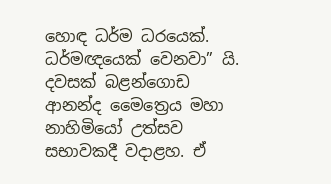හොඳ ධර්ම ධරයෙක්. ධර්මඥයෙක් වෙනවා” යි. දවසක් බළන්ගොඩ ආනන්ද මෛත්‍රෙය මහා නාහිමියෝ උත්සව සභාවකදී වදාළහ. ඒ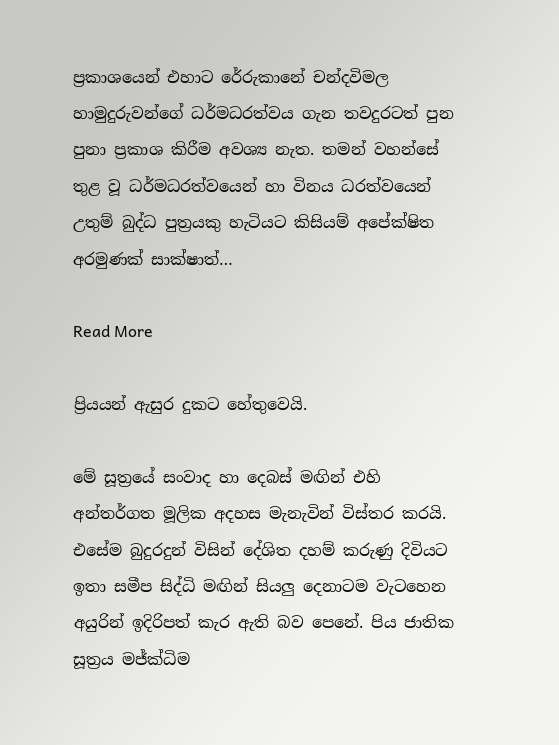ප්‍රකාශයෙන් එහාට රේරුකානේ චන්දවිමල හාමුදුරුවන්ගේ ධර්මධරත්වය ගැන තවදුරටත් පුන පුනා ප්‍රකාශ කිරීම අවශ්‍ය නැත. තමන් වහන්සේ තුළ වූ ධර්මධරත්වයෙන් හා විනය ධරත්වයෙන් උතුම් බුද්ධ පුත්‍රයකු හැටියට කිසියම් අපේක්ෂිත අරමුණක් සාක්ෂාත්…

Read More

ප්‍රියයන් ඇසුර දුකට හේතුවෙයි.

මේ සූත්‍රයේ සංවාද හා දෙබස් මඟින් එහි අන්තර්ගත මූලික අදහස මැනැවින් විස්තර කරයි. එසේම බුදුරදුන් විසින් දේශිත දහම් කරුණු දිවියට ඉතා සමීප සිද්ධි මඟින් සියලු දෙනාටම වැටහෙන අයුරින් ඉදිරිපත් කැර ඇති බව පෙනේ. පිය ජාතික සූත්‍රය මජ්ක්‍ධිම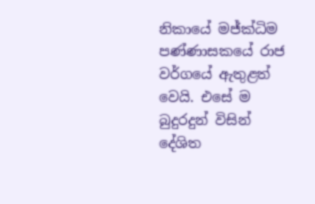නිකායේ මජ්ක්‍ධිම පණ්ණාසකයේ රාජ වර්ගයේ ඇතුළත් වෙයි. එසේ ම බුදුරදුන් විසින් දේශිත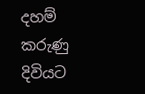දහම් කරුණු දිවියට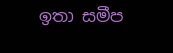ඉතා සමීප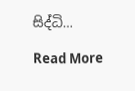සිද්ධි…

Read More